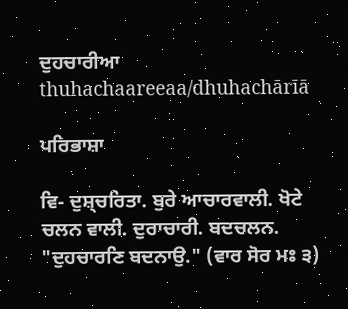ਦੁਹਚਾਰੀਆ
thuhachaareeaa/dhuhachārīā

ਪਰਿਭਾਸ਼ਾ

ਵਿ- ਦੁਸ਼੍ਚਰਿਤਾ. ਬੁਰੇ ਆਚਾਰਵਾਲੀ. ਖੋਟੇ ਚਲਨ ਵਾਲੀ. ਦੁਰਾਚਾਰੀ. ਬਦਚਲਨ. "ਦੁਹਚਾਰਣਿ ਬਦਨਾਉ." (ਵਾਰ ਸੋਰ ਮਃ ੩)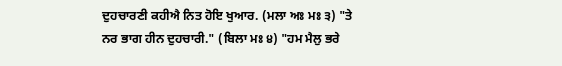ਦੁਹਚਾਰਣੀ ਕਹੀਐ ਨਿਤ ਹੋਇ ਖੁਆਰ. (ਮਲਾ ਅਃ ਮਃ ੩) "ਤੇ ਨਰ ਭਾਗ ਹੀਨ ਦੁਹਚਾਰੀ." (ਬਿਲਾ ਮਃ ੪) "ਹਮ ਮੈਲੁ ਭਰੇ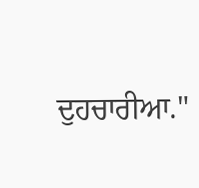ਦੁਹਚਾਰੀਆ."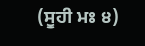(ਸੂਹੀ ਮਃ ੪)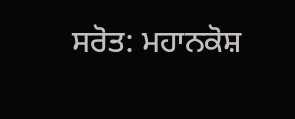ਸਰੋਤ: ਮਹਾਨਕੋਸ਼